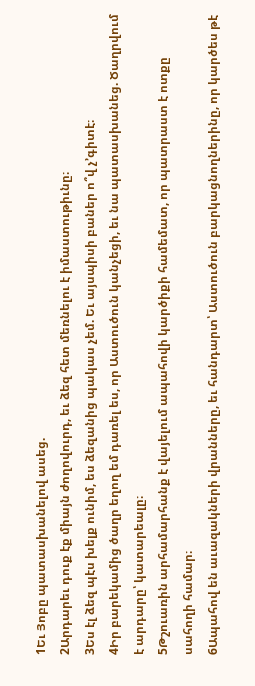1Եւ Յոբը պատասխանելով ասեց.
2Արդարեւ դուք էք միայն ժողովուրդ, եւ ձեզ հետ մեռնելու է իմաստութիւնը։
3Ես էլ ձեզ պէս խելք ունիմ, ես ձեզանից պակաս չեմ. Եւ այսպիսի բաներ ո՞վ չ’գիտէ։
4Իր բարեկամից ծաղր եղող եմ դառել ես, որ Աստուծուն կանչեցի, եւ նա պատասխանեց. Ծաղրվում է արդարը՝ կատարեալը։
5Թշուառին արհամարհանք է վայելում ապահովի կարծիքի համեմատ, որ պատրաստ է ոտքը սահողի համար։
6Ապահով են աւազակների վրանները, եւ հանդարտ՝ Աստուծուն բարկացնողներինը, որ կարծես թէ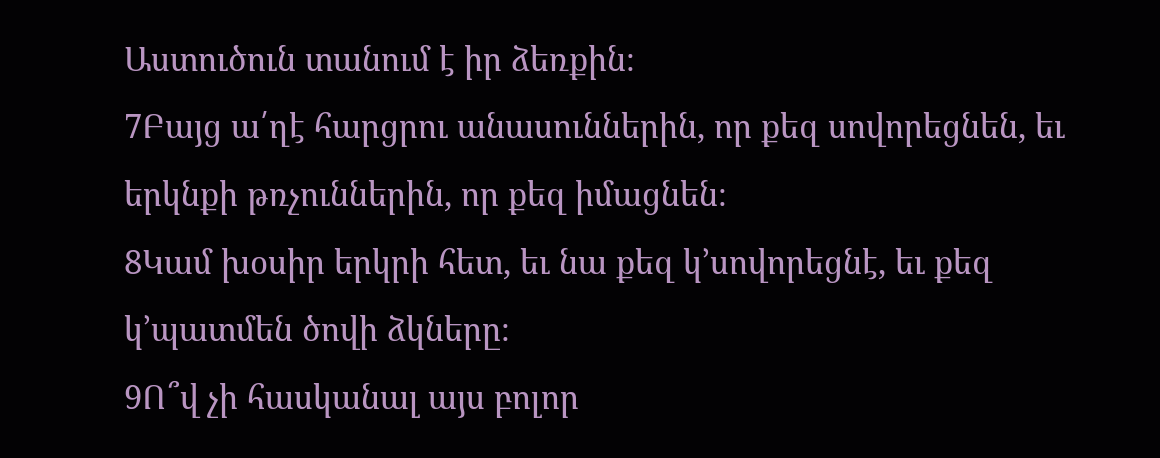Աստուծուն տանում է իր ձեռքին։
7Բայց ա՛ղէ հարցրու անասուններին, որ քեզ սովորեցնեն, եւ երկնքի թռչուններին, որ քեզ իմացնեն։
8Կամ խօսիր երկրի հետ, եւ նա քեզ կ’սովորեցնէ, եւ քեզ կ’պատմեն ծովի ձկները։
9Ո՞վ չի հասկանալ այս բոլոր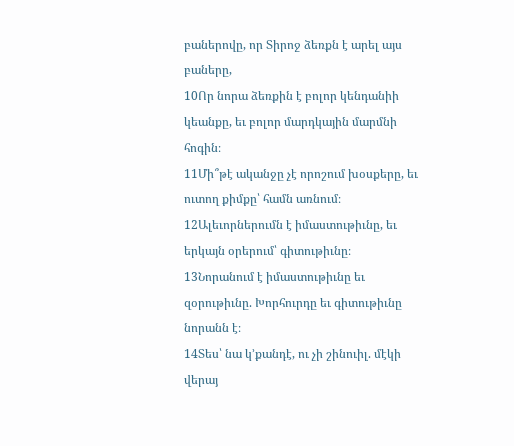բաներովը, որ Տիրոջ ձեռքն է արել այս բաները,
10Որ նորա ձեռքին է բոլոր կենդանիի կեանքը, եւ բոլոր մարդկային մարմնի հոգին։
11Մի՞թէ ականջը չէ որոշում խօսքերը, եւ ուտող քիմքը՝ համն առնում։
12Ալեւորներումն է իմաստութիւնը, եւ երկայն օրերում՝ գիտութիւնը։
13Նորանում է իմաստութիւնը եւ զօրութիւնը. Խորհուրդը եւ գիտութիւնը նորանն է։
14Տես՝ նա կ’քանդէ, ու չի շինուիլ. մէկի վերայ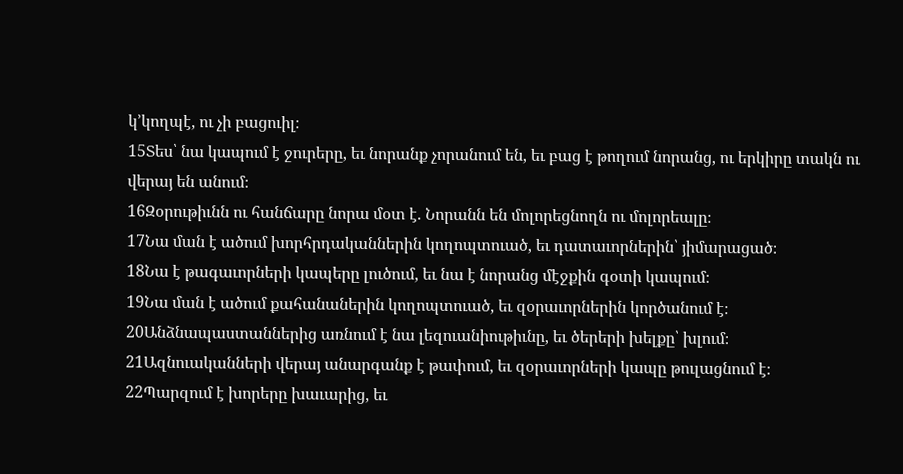կ’կողպէ, ու չի բացուիլ։
15Տես՝ նա կապում է ջուրերը, եւ նորանք չորանում են, եւ բաց է թողում նորանց, ու երկիրը տակն ու վերայ են անում։
16Զօրութիւնն ու հանճարը նորա մօտ է. Նորանն են մոլորեցնողն ու մոլորեալը։
17Նա ման է ածում խորհրդականներին կողոպտուած, եւ դատաւորներին՝ յիմարացած։
18Նա է թագաւորների կապերը լուծում, եւ նա է նորանց մէջքին գօտի կապում։
19Նա ման է ածում քահանաներին կողոպտուած, եւ զօրաւորներին կործանում է։
20Անձնապաստաններից առնում է նա լեզուանիութիւնը, եւ ծերերի խելքը՝ խլում։
21Ազնուականների վերայ անարգանք է թափում, եւ զօրաւորների կապը թուլացնում է։
22Պարզում է խորերը խաւարից, եւ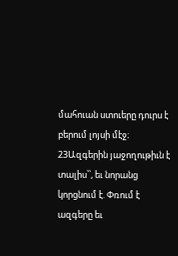մահուան ստուերը դուրս է բերում լոյսի մէջ։
23Ազգերին յաջողութիւն է տալիս՝՝, եւ նորանց կորցնում է. Փռում է ազգերը եւ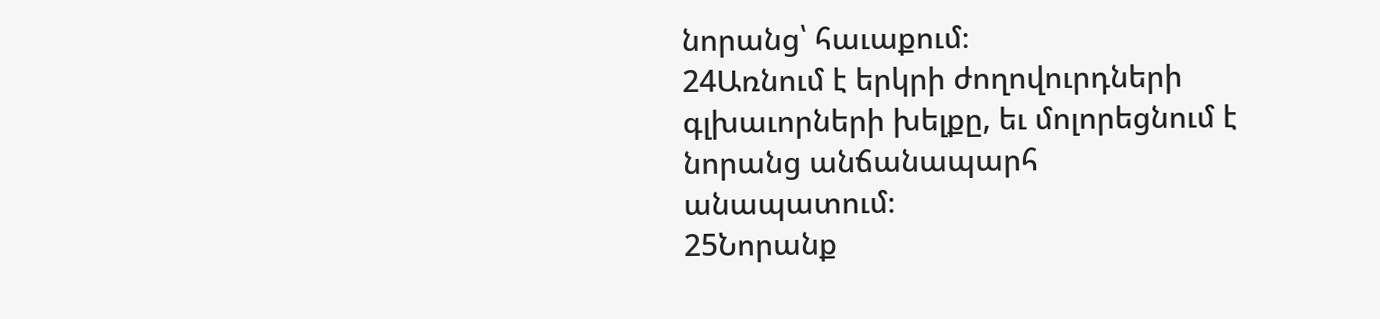նորանց՝ հաւաքում։
24Առնում է երկրի ժողովուրդների գլխաւորների խելքը, եւ մոլորեցնում է նորանց անճանապարհ անապատում։
25Նորանք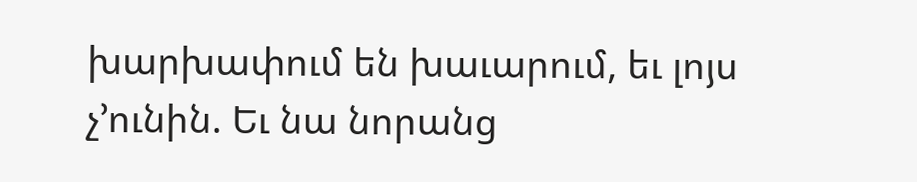խարխափում են խաւարում, եւ լոյս չ’ունին. Եւ նա նորանց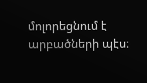մոլորեցնում է արբածների պէս։